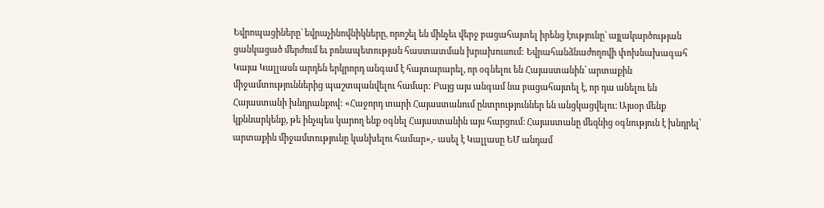Եվրոպացիները` եվրաչինովնիկները, որոշել են մինչեւ վերջ բացահայտել իրենց էությունը` այլակարծության ցանկացած մերժում եւ բռնապետության հաստատման խրախուսում: Եվրահանձնաժողովի փոխնախագահ Կայա Կալլասն արդեն երկրորդ անգամ է հայտարարել, որ օգնելու են Հայաստանին՝ արտաքին միջամտություններից պաշտպանվելու համար: Բայց այս անգամ նա բացահայտել է, որ դա անելու են Հայաստանի խնդրանքով: «Հաջորդ տարի Հայաստանում ընտրություններ են անցկացվելու։ Այսօր մենք կքննարկենք, թե ինչպես կարող ենք օգնել Հայաստանին այս հարցում։ Հայաստանը մեզնից օգնություն է խնդրել՝ արտաքին միջամտությունը կանխելու համար»,- ասել է Կալլասը ԵՄ անդամ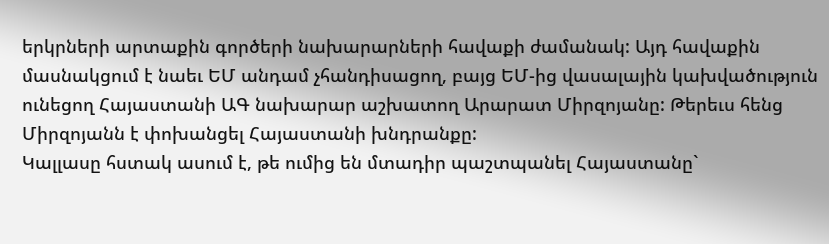երկրների արտաքին գործերի նախարարների հավաքի ժամանակ: Այդ հավաքին մասնակցում է նաեւ ԵՄ անդամ չհանդիսացող, բայց ԵՄ-ից վասալային կախվածություն ունեցող Հայաստանի ԱԳ նախարար աշխատող Արարատ Միրզոյանը: Թերեւս հենց Միրզոյանն է փոխանցել Հայաստանի խնդրանքը:
Կալլասը հստակ ասում է, թե ումից են մտադիր պաշտպանել Հայաստանը`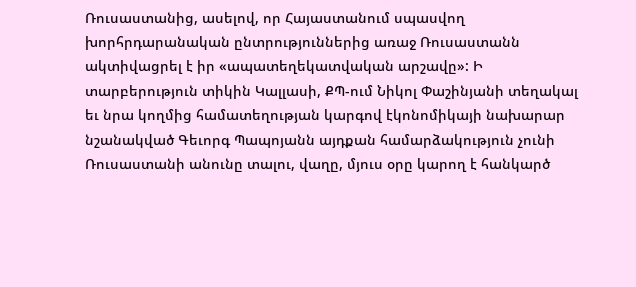Ռուսաստանից, ասելով, որ Հայաստանում սպասվող խորհրդարանական ընտրություններից առաջ Ռուսաստանն ակտիվացրել է իր «ապատեղեկատվական արշավը»: Ի տարբերություն տիկին Կալլասի, ՔՊ-ում Նիկոլ Փաշինյանի տեղակալ եւ նրա կողմից համատեղության կարգով էկոնոմիկայի նախարար նշանակված Գեւորգ Պապոյանն այդքան համարձակություն չունի Ռուսաստանի անունը տալու, վաղը, մյուս օրը կարող է հանկարծ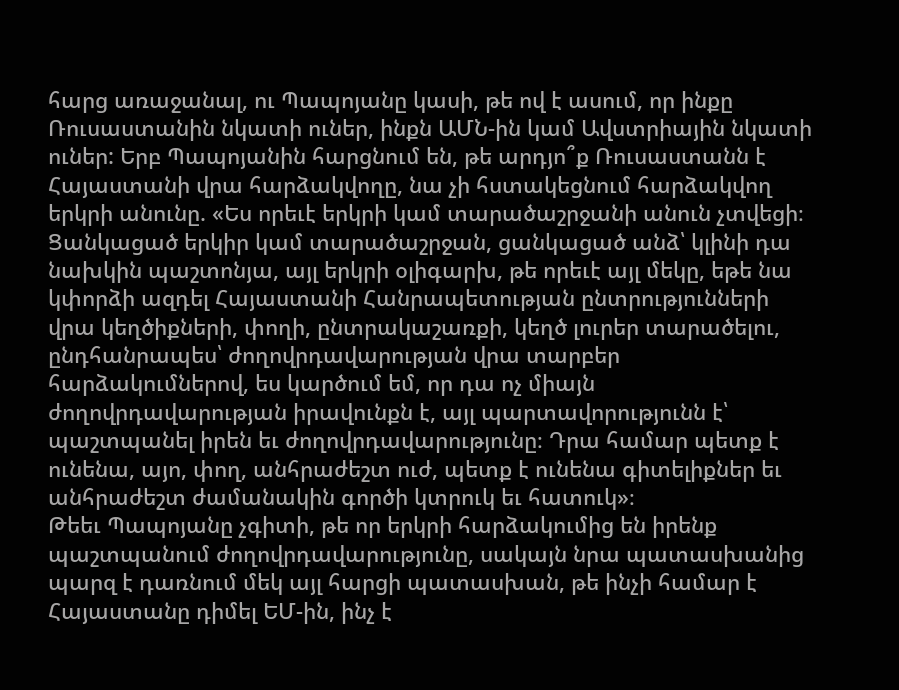հարց առաջանալ, ու Պապոյանը կասի, թե ով է ասում, որ ինքը Ռուսաստանին նկատի ուներ, ինքն ԱՄՆ-ին կամ Ավստրիային նկատի ուներ: Երբ Պապոյանին հարցնում են, թե արդյո՞ք Ռուսաստանն է Հայաստանի վրա հարձակվողը, նա չի հստակեցնում հարձակվող երկրի անունը. «Ես որեւէ երկրի կամ տարածաշրջանի անուն չտվեցի։ Ցանկացած երկիր կամ տարածաշրջան, ցանկացած անձ՝ կլինի դա նախկին պաշտոնյա, այլ երկրի օլիգարխ, թե որեւէ այլ մեկը, եթե նա կփորձի ազդել Հայաստանի Հանրապետության ընտրությունների վրա կեղծիքների, փողի, ընտրակաշառքի, կեղծ լուրեր տարածելու, ընդհանրապես՝ ժողովրդավարության վրա տարբեր հարձակումներով, ես կարծում եմ, որ դա ոչ միայն ժողովրդավարության իրավունքն է, այլ պարտավորությունն է՝ պաշտպանել իրեն եւ ժողովրդավարությունը։ Դրա համար պետք է ունենա, այո, փող, անհրաժեշտ ուժ, պետք է ունենա գիտելիքներ եւ անհրաժեշտ ժամանակին գործի կտրուկ եւ հատուկ»։
Թեեւ Պապոյանը չգիտի, թե որ երկրի հարձակումից են իրենք պաշտպանում ժողովրդավարությունը, սակայն նրա պատասխանից պարզ է դառնում մեկ այլ հարցի պատասխան, թե ինչի համար է Հայաստանը դիմել ԵՄ-ին, ինչ է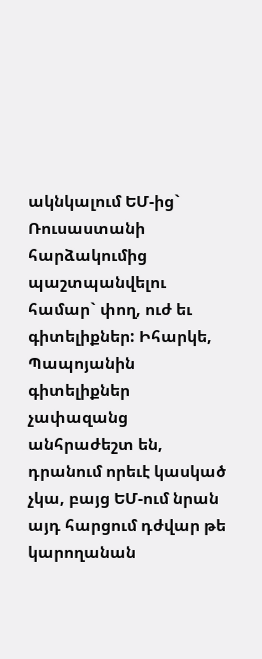ակնկալում ԵՄ-ից` Ռուսաստանի հարձակումից պաշտպանվելու համար` փող, ուժ եւ գիտելիքներ: Իհարկե, Պապոյանին գիտելիքներ չափազանց անհրաժեշտ են, դրանում որեւէ կասկած չկա, բայց ԵՄ-ում նրան այդ հարցում դժվար թե կարողանան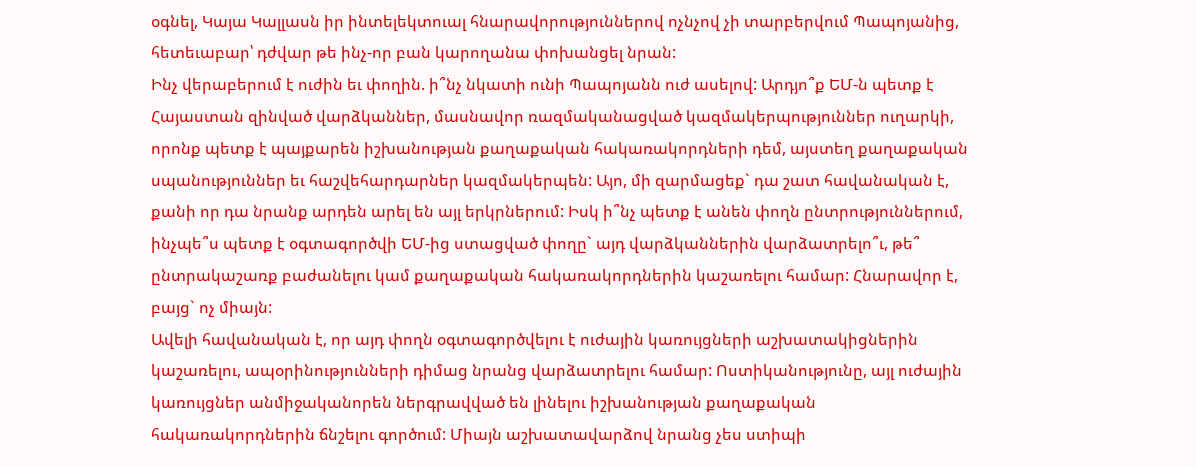օգնել, Կայա Կալլասն իր ինտելեկտուալ հնարավորություններով ոչնչով չի տարբերվում Պապոյանից, հետեւաբար՝ դժվար թե ինչ-որ բան կարողանա փոխանցել նրան:
Ինչ վերաբերում է ուժին եւ փողին. ի՞նչ նկատի ունի Պապոյանն ուժ ասելով: Արդյո՞ք ԵՄ-ն պետք է Հայաստան զինված վարձկաններ, մասնավոր ռազմականացված կազմակերպություններ ուղարկի, որոնք պետք է պայքարեն իշխանության քաղաքական հակառակորդների դեմ, այստեղ քաղաքական սպանություններ եւ հաշվեհարդարներ կազմակերպեն: Այո, մի զարմացեք` դա շատ հավանական է, քանի որ դա նրանք արդեն արել են այլ երկրներում: Իսկ ի՞նչ պետք է անեն փողն ընտրություններում, ինչպե՞ս պետք է օգտագործվի ԵՄ-ից ստացված փողը` այդ վարձկաններին վարձատրելո՞ւ, թե՞ ընտրակաշառք բաժանելու կամ քաղաքական հակառակորդներին կաշառելու համար: Հնարավոր է, բայց` ոչ միայն:
Ավելի հավանական է, որ այդ փողն օգտագործվելու է ուժային կառույցների աշխատակիցներին կաշառելու, ապօրինությունների դիմաց նրանց վարձատրելու համար: Ոստիկանությունը, այլ ուժային կառույցներ անմիջականորեն ներգրավված են լինելու իշխանության քաղաքական հակառակորդներին ճնշելու գործում: Միայն աշխատավարձով նրանց չես ստիպի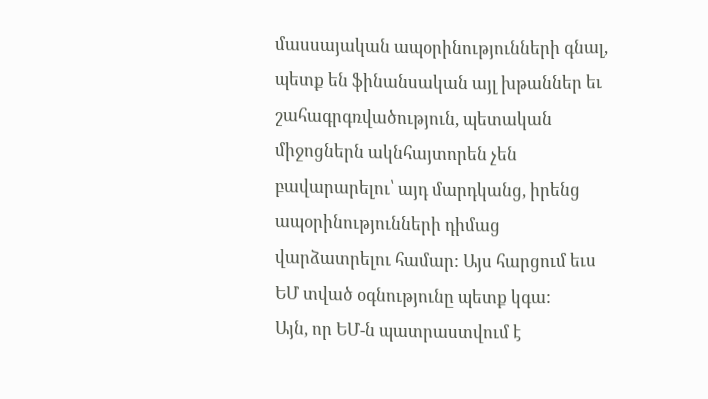մասսայական ապօրինությունների գնալ, պետք են ֆինանսական այլ խթաններ եւ շահագրգռվածություն, պետական միջոցներն ակնհայտորեն չեն բավարարելու՝ այդ մարդկանց, իրենց ապօրինությունների դիմաց վարձատրելու համար: Այս հարցում եւս ԵՄ տված օգնությունը պետք կգա:
Այն, որ ԵՄ-ն պատրաստվում է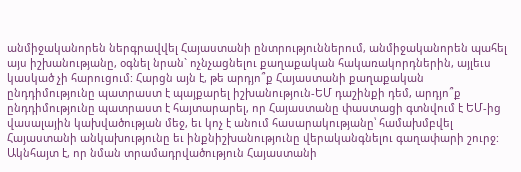անմիջականորեն ներգրավվել Հայաստանի ընտրություններում, անմիջականորեն պահել այս իշխանությանը, օգնել նրան` ոչնչացնելու քաղաքական հակառակորդներին, այլեւս կասկած չի հարուցում: Հարցն այն է, թե արդյո՞ք Հայաստանի քաղաքական ընդդիմությունը պատրաստ է պայքարել իշխանություն-ԵՄ դաշինքի դեմ, արդյո՞ք ընդդիմությունը պատրաստ է հայտարարել, որ Հայաստանը փաստացի գտնվում է ԵՄ-ից վասալային կախվածության մեջ, եւ կոչ է անում հասարակությանը՝ համախմբվել Հայաստանի անկախությունը եւ ինքնիշխանությունը վերականգնելու գաղափարի շուրջ: Ակնհայտ է, որ նման տրամադրվածություն Հայաստանի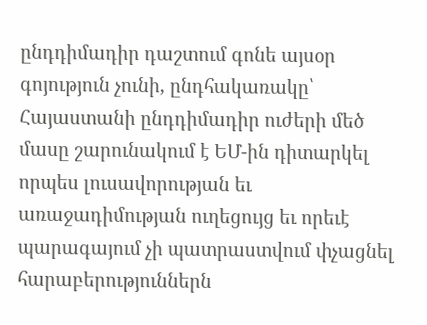ընդդիմադիր դաշտում գոնե այսօր գոյություն չունի, ընդհակառակը՝ Հայաստանի ընդդիմադիր ուժերի մեծ մասը շարունակում է ԵՄ-ին դիտարկել որպես լուսավորության եւ առաջադիմության ուղեցույց եւ որեւէ պարագայում չի պատրաստվում փչացնել հարաբերություններն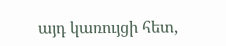այդ կառույցի հետ,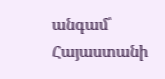անգամ՝ Հայաստանի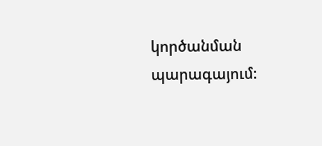կործանման պարագայում: